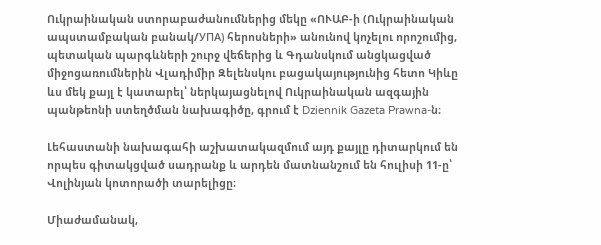Ուկրաինական ստորաբաժանումներից մեկը «ՈՒԱԲ-ի (Ուկրաինական ապստամբական բանակ/УПА) հերոսների» անունով կոչելու որոշումից, պետական պարգևների շուրջ վեճերից և Գդանսկում անցկացված միջոցառումներին Վլադիմիր Զելենսկու բացակայությունից հետո Կիևը ևս մեկ քայլ է կատարել՝ ներկայացնելով Ուկրաինական ազգային պանթեոնի ստեղծման նախագիծը, գրում է Dziennik Gazeta Prawna-ն։

Լեհաստանի նախագահի աշխատակազմում այդ քայլը դիտարկում են որպես գիտակցված սադրանք և արդեն մատնանշում են հուլիսի 11-ը՝ Վոլինյան կոտորածի տարելիցը։

Միաժամանակ,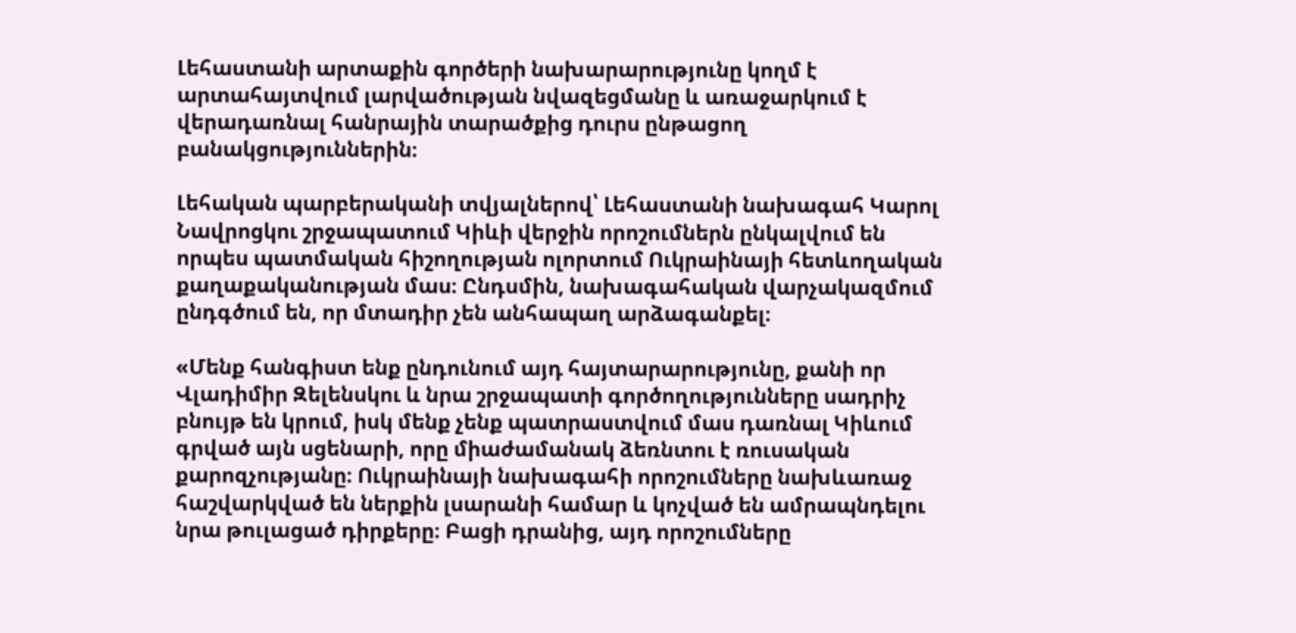Լեհաստանի արտաքին գործերի նախարարությունը կողմ է արտահայտվում լարվածության նվազեցմանը և առաջարկում է վերադառնալ հանրային տարածքից դուրս ընթացող բանակցություններին։

Լեհական պարբերականի տվյալներով՝ Լեհաստանի նախագահ Կարոլ Նավրոցկու շրջապատում Կիևի վերջին որոշումներն ընկալվում են որպես պատմական հիշողության ոլորտում Ուկրաինայի հետևողական քաղաքականության մաս։ Ընդսմին, նախագահական վարչակազմում ընդգծում են, որ մտադիր չեն անհապաղ արձագանքել։

«Մենք հանգիստ ենք ընդունում այդ հայտարարությունը, քանի որ Վլադիմիր Զելենսկու և նրա շրջապատի գործողությունները սադրիչ բնույթ են կրում, իսկ մենք չենք պատրաստվում մաս դառնալ Կիևում գրված այն սցենարի, որը միաժամանակ ձեռնտու է ռուսական քարոզչությանը։ Ուկրաինայի նախագահի որոշումները նախևառաջ հաշվարկված են ներքին լսարանի համար և կոչված են ամրապնդելու նրա թուլացած դիրքերը։ Բացի դրանից, այդ որոշումները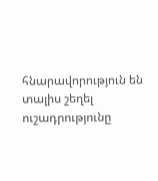հնարավորություն են տալիս շեղել ուշադրությունը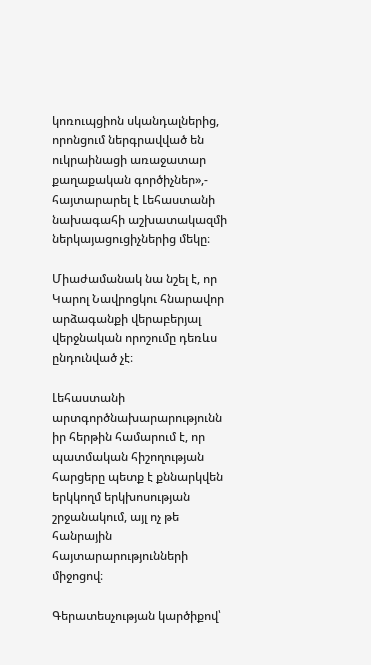կոռուպցիոն սկանդալներից, որոնցում ներգրավված են ուկրաինացի առաջատար քաղաքական գործիչներ»,- հայտարարել է Լեհաստանի նախագահի աշխատակազմի ներկայացուցիչներից մեկը։

Միաժամանակ նա նշել է, որ Կարոլ Նավրոցկու հնարավոր արձագանքի վերաբերյալ վերջնական որոշումը դեռևս ընդունված չէ։

Լեհաստանի արտգործնախարարությունն իր հերթին համարում է, որ պատմական հիշողության հարցերը պետք է քննարկվեն երկկողմ երկխոսության շրջանակում, այլ ոչ թե հանրային հայտարարությունների միջոցով։

Գերատեսչության կարծիքով՝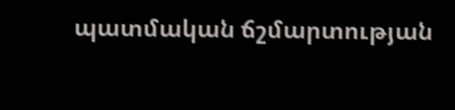պատմական ճշմարտության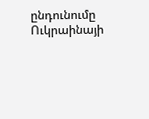ընդունումը Ուկրաինայի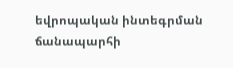եվրոպական ինտեգրման ճանապարհի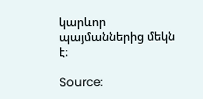կարևոր պայմաններից մեկն է։

Source: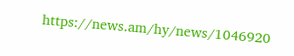https://news.am/hy/news/1046920